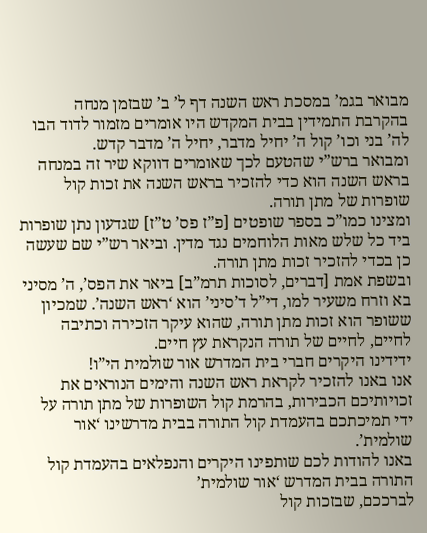מבואר בגמ’ במסכת ראש השנה דף ל’ ב’ שבזמן מנחה בהקרבת התמידין בבית המקדש היו אומרים מזמור לדוד הבו לה’ בני וכו’ קול ה’ יחיל מדבר, יחיל ה’ מדבר קדש.
ומבואר ברש”י שהטעם לכך שאומרים דווקא שיר זה במנחה בראש השנה הוא כדי להזכיר בראש השנה את זכות קול שופרות של מתן תורה.
ומצינו כמו”כ בספר שופטים [פ”ז פס’ ט”ז] שגדעון נתן שופרות ביד כל שלש מאות הלוחמים נגד מדין. וביאר רש”י שם שעשה כן בכדי להזכיר זכות מתן תורה.
ובשפת אמת [דברים, לסוכות תרמ”ב] ביאר את הפס’, ה’ מסיני בא וזרח משעיר למו, די”ל ד’סיני’ הוא ‘ראש השנה’. שמכיון ששופר הוא זכות מתן תורה, שהוא עיקר הזכירה וכתיבה לחיים, לחיים של תורה הנקראת עץ חיים.
ידידינו היקרים חברי בית המדרש אור שולמית הי”ו!
אנו באנו להזכיר לקראת ראש השנה והימים הנוראים את זכויותיכם הכבירות, בהרמת קול השופרות של מתן תורה על ידי תמיכתכם בהעמדת קול התורה בבית מדרשינו ‘אור שולמית’.
באנו להודות לכם שותפינו היקרים והנפלאים בהעמדת קול התורה בבית המדרש ‘אור שולמית’
לברככם, שבזכות קול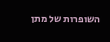השופרות של מתן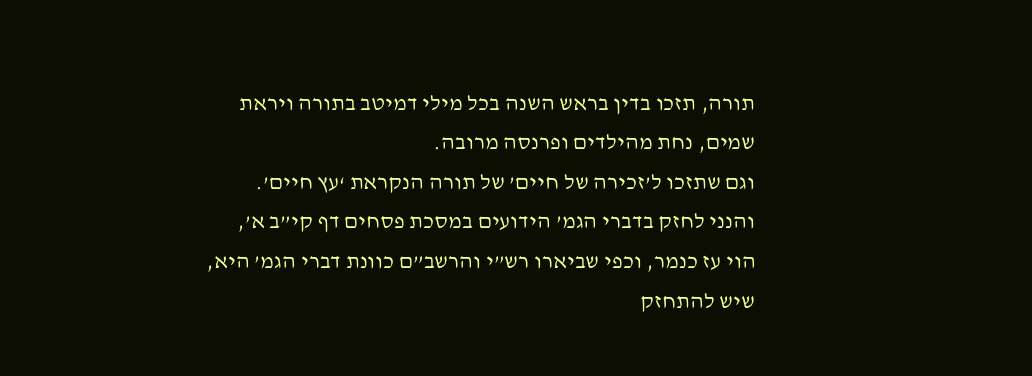תורה, תזכו בדין בראש השנה בכל מילי דמיטב בתורה ויראת שמים, נחת מהילדים ופרנסה מרובה.
וגם שתזכו ל’זכירה של חיים’ של תורה הנקראת ‘עץ חיים’.
והנני לחזק בדברי הגמ’ הידועים במסכת פסחים דף קי”ב א’, הוי עז כנמר, וכפי שביארו רש”י והרשב”ם כוונת דברי הגמ’ היא, שיש להתחזק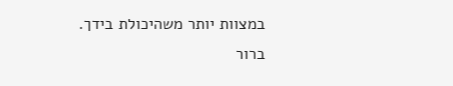במצוות יותר משהיכולת בידך.
ברור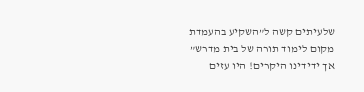שלעיתים קשה ל”השקיע בהעמדת מקום לימוד תורה של בית מדרש”
אך ידידינו היקרים! היו עזים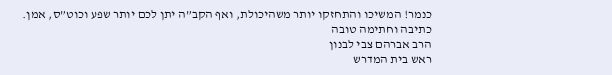כנמר! המשיכו והתחזקו יותר משהיכולת, ואף הקב”ה יתן לכם יותר שפע וכוט”ס, אמן.
כתיבה וחתימה טובה
הרב אברהם צבי לבנון
ראש בית המדרש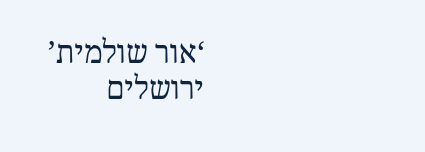‘אור שולמית’
ירושלים